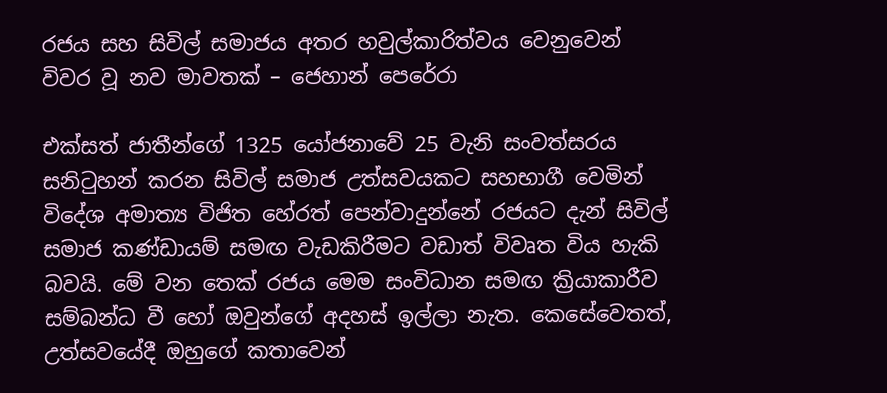රජය සහ සිවිල් සමාජය අතර හවුල්කාරිත්වය වෙනුවෙන් විවර වූ නව මාවතක් – ජෙහාන් පෙරේරා

එක්සත් ජාතීන්ගේ 1325 යෝජනාවේ 25 වැනි සංවත්සරය සනිටුහන් කරන සිවිල් සමාජ උත්සවයකට සහභාගී වෙමින් විදේශ අමාත්‍ය විජිත හේරත් පෙන්වාදුන්නේ රජයට දැන් සිවිල් සමාජ කණ්ඩායම් සමඟ වැඩකිරීමට වඩාත් විවෘත විය හැකි බවයි. මේ වන තෙක් රජය මෙම සංවිධාන සමඟ ක්‍රියාකාරීව සම්බන්ධ වී හෝ ඔවුන්ගේ අදහස් ඉල්ලා නැත. කෙසේවෙතත්, උත්සවයේදී ඔහුගේ කතාවෙන්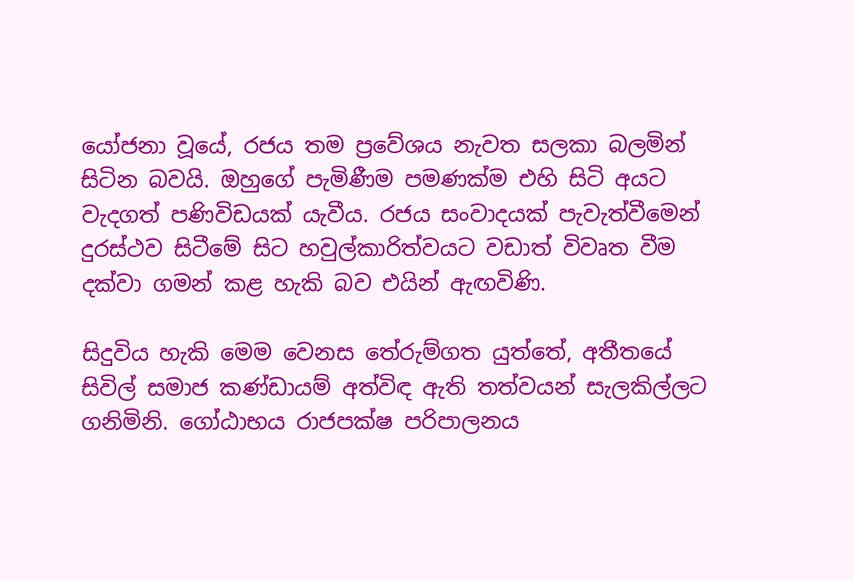යෝජනා වූයේ, රජය තම ප්‍රවේශය නැවත සලකා බලමින් සිටින බවයි. ඔහුගේ පැමිණීම පමණක්ම එහි සිටි අයට වැදගත් පණිවිඩයක් යැවීය. රජය සංවාදයක් පැවැත්වීමෙන් දුරස්ථව සිටීමේ සිට හවුල්කාරිත්වයට වඩාත් විවෘත වීම දක්වා ගමන් කළ හැකි බව එයින් ඇඟවිණි.

සිදුවිය හැකි මෙම වෙනස තේරුම්ගත යුත්තේ, අතීතයේ සිවිල් සමාජ කණ්ඩායම් අත්විඳ ඇති තත්වයන් සැලකිල්ලට ගනිමිනි. ගෝඨාභය රාජපක්ෂ පරිපාලනය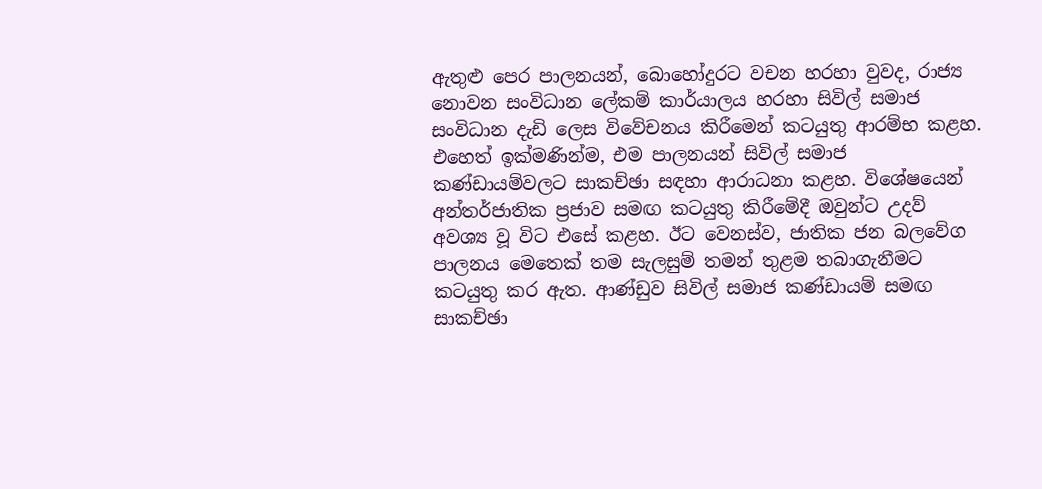ඇතුළු පෙර පාලනයන්, බොහෝදුරට වචන හරහා වුවද, රාජ්‍ය නොවන සංවිධාන ලේකම් කාර්යාලය හරහා සිවිල් සමාජ සංවිධාන දැඩි ලෙස විවේචනය කිරීමෙන් කටයුතු ආරම්භ කළහ. එහෙත් ඉක්මණින්ම, එම පාලනයන් සිවිල් සමාජ කණ්ඩායම්වලට සාකච්ඡා සඳහා ආරාධනා කළහ. විශේෂයෙන් අන්තර්ජාතික ප්‍රජාව සමඟ කටයුතු කිරීමේදී ඔවුන්ට උදව් අවශ්‍ය වූ විට එසේ කළහ. ඊට වෙනස්ව, ජාතික ජන බලවේග පාලනය මෙතෙක් තම සැලසුම් තමන් තුළම තබාගැනීමට කටයුතු කර ඇත. ආණ්ඩුව සිවිල් සමාජ කණ්ඩායම් සමඟ සාකච්ඡා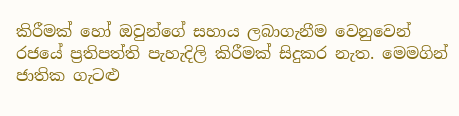කිරීමක් හෝ ඔවුන්ගේ සහාය ලබාගැනීම වෙනුවෙන් රජයේ ප්‍රතිපත්ති පැහැදිලි කිරීමක් සිදුකර නැත. මෙමගින් ජාතික ගැටළු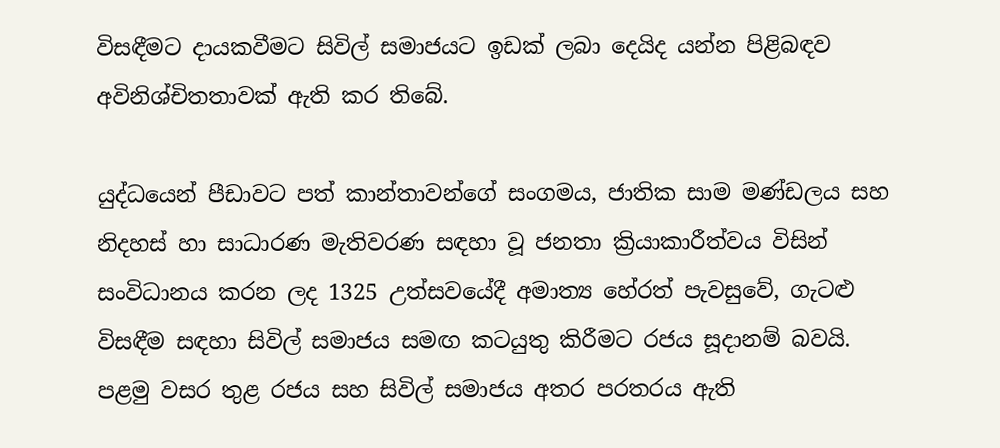විසඳීමට දායකවීමට සිවිල් සමාජයට ඉඩක් ලබා දෙයිද යන්න පිළිබඳව අවිනිශ්චිතතාවක් ඇති කර තිබේ.

යුද්ධයෙන් පීඩාවට පත් කාන්තාවන්ගේ සංගමය, ජාතික සාම මණ්ඩලය සහ නිදහස් හා සාධාරණ මැතිවරණ සඳහා වූ ජනතා ක්‍රියාකාරීත්වය විසින් සංවිධානය කරන ලද 1325 උත්සවයේදී අමාත්‍ය හේරත් පැවසුවේ, ගැටළු විසඳීම සඳහා සිවිල් සමාජය සමඟ කටයුතු කිරීමට රජය සූදානම් බවයි. පළමු වසර තුළ රජය සහ සිවිල් සමාජය අතර පරතරය ඇති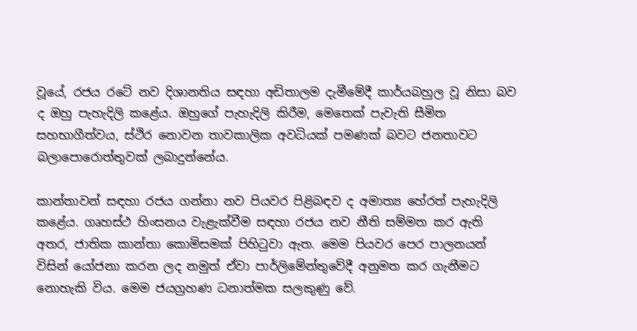වූයේ, රජය රටේ නව දිශානතිය සඳහා අඩිතාලම දැමීමේදී කාර්යබහුල වූ නිසා බව ද ඔහු පැහැදිලි කළේය. ඔහුගේ පැහැදිලි කිරීම, මෙතෙක් පැවැති සීමිත සහභාගීත්වය, ස්ථිර නොවන තාවකාලික අවධියක් පමණක් බවට ජනතාවට බලාපොරොත්තුවක් ලබාදුන්නේය.

කාන්තාවන් සඳහා රජය ගන්නා නව පියවර පිළිබඳව ද අමාත්‍ය හේරත් පැහැදිලි කළේය. ගෘහස්ථ හිංසනය වැළැක්වීම සඳහා රජය නව නීති සම්මත කර ඇති අතර, ජාතික කාන්තා කොමිසමක් පිහිටුවා ඇත. මෙම පියවර පෙර පාලනයන් විසින් යෝජනා කරන ලද නමුත් ඒවා පාර්ලිමේන්තුවේදී අනුමත කර ගැනීමට නොහැකි විය. මෙම ජයග්‍රහණ ධනාත්මක සලකුණු වේ.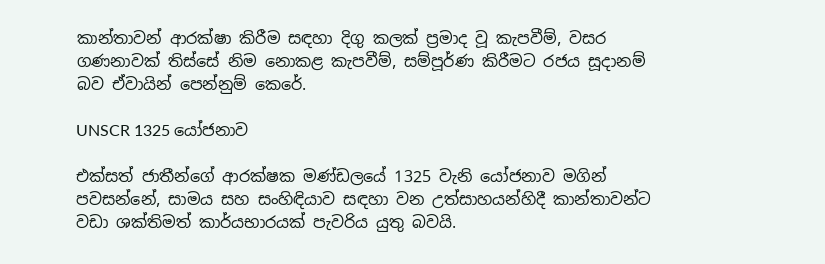කාන්තාවන් ආරක්ෂා කිරීම සඳහා දිගු කලක් ප්‍රමාද වූ කැපවීම්, වසර ගණනාවක් තිස්සේ නිම නොකළ කැපවීම්, සම්පූර්ණ කිරීමට රජය සූදානම් බව ඒවායින් පෙන්නුම් කෙරේ.

UNSCR 1325 යෝජනාව

එක්සත් ජාතීන්ගේ ආරක්ෂක මණ්ඩලයේ 1325 වැනි යෝජනාව මගින් පවසන්නේ, සාමය සහ සංහිඳියාව සඳහා වන උත්සාහයන්හිදී කාන්තාවන්ට වඩා ශක්තිමත් කාර්යභාරයක් පැවරිය යුතු බවයි.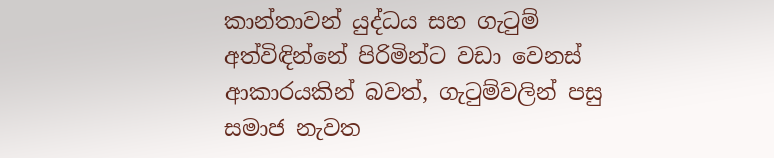කාන්තාවන් යුද්ධය සහ ගැටුම් අත්විඳින්නේ පිරිමින්ට වඩා වෙනස් ආකාරයකින් බවත්, ගැටුම්වලින් පසු සමාජ නැවත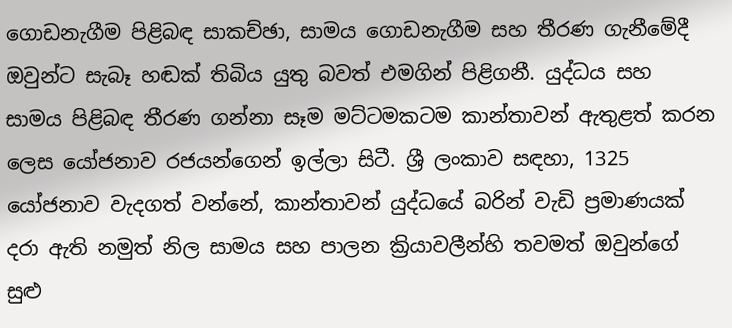ගොඩනැගීම පිළිබඳ සාකච්ඡා, සාමය ගොඩනැගීම සහ තීරණ ගැනීමේදී ඔවුන්ට සැබෑ හඬක් තිබිය යුතු බවත් එමගින් පිළිගනී. යුද්ධය සහ සාමය පිළිබඳ තීරණ ගන්නා සෑම මට්ටමකටම කාන්තාවන් ඇතුළත් කරන ලෙස යෝජනාව රජයන්ගෙන් ඉල්ලා සිටී. ශ්‍රී ලංකාව සඳහා, 1325 යෝජනාව වැදගත් වන්නේ, කාන්තාවන් යුද්ධයේ බරින් වැඩි ප්‍රමාණයක් දරා ඇති නමුත් නිල සාමය සහ පාලන ක්‍රියාවලීන්හි තවමත් ඔවුන්ගේ සුළු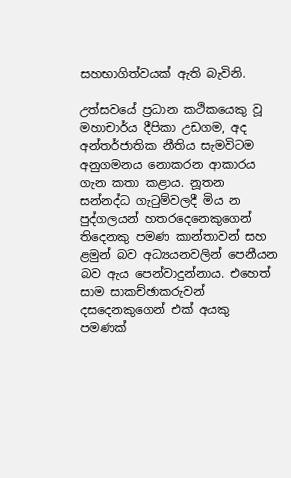සහභාගිත්වයක් ඇති බැවිනි.

උත්සවයේ ප්‍රධාන කථිකයෙකු වූ මහාචාර්ය දීපිකා උඩගම, අද අන්තර්ජාතික නීතිය සැමවිටම අනුගමනය නොකරන ආකාරය ගැන කතා කළාය. නූතන සන්නද්ධ ගැටුම්වලදී මිය න පුද්ගලයන් හතරදෙනෙකුගෙන් තිදෙනකු පමණ කාන්තාවන් සහ ළමුන් බව අධ්‍යයනවලින් පෙනීයන බව ඇය පෙන්වාදුන්නාය. එහෙත් සාම සාකච්ඡාකරුවන් දසදෙනකුගෙන් එක් අයකු පමණක්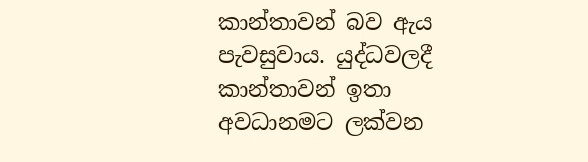කාන්තාවන් බව ඇය පැවසුවාය. යුද්ධවලදී කාන්තාවන් ඉතා අවධානමට ලක්වන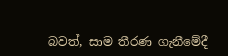බවත්, සාම තීරණ ගැනීමේදී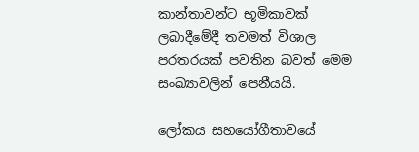කාන්තාවන්ට භූමිකාවක් ලබාදීමේදී තවමත් විශාල පරතරයක් පවතින බවත් මෙම සංඛ්‍යාවලින් පෙනීයයි.

ලෝකය සහයෝගීතාවයේ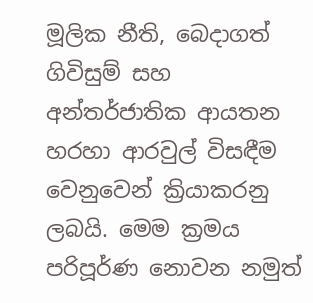මූලික නීති, බෙදාගත් ගිවිසුම් සහ අන්තර්ජාතික ආයතන හරහා ආරවුල් විසඳීම වෙනුවෙන් ක්‍රියාකරනු ලබයි. මෙම ක්‍රමය පරිපූර්ණ නොවන නමුත්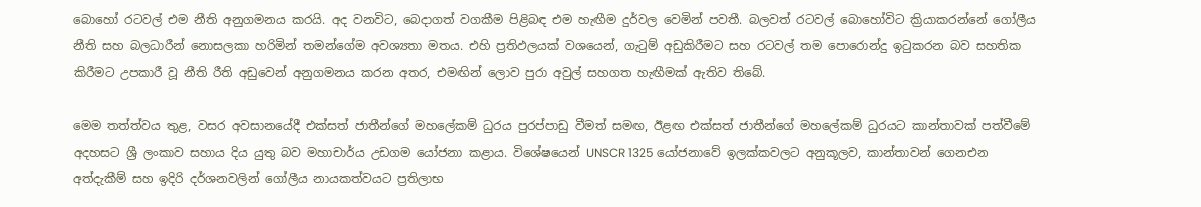බොහෝ රටවල් එම නීති අනුගමනය කරයි. අද වනවිට, බෙදාගත් වගකීම පිළිබඳ එම හැඟීම දුර්වල වෙමින් පවතී. බලවත් රටවල් බොහෝවිට ක්‍රියාකරන්නේ ගෝලීය නීති සහ බලධාරීන් නොසලකා හරිමින් තමන්ගේම අවශ්‍යතා මතය. එහි ප්‍රතිඵලයක් වශයෙන්, ගැටුම් අඩුකිරීමට සහ රටවල් තම පොරොන්දු ඉටුකරන බව සහතික කිරීමට උපකාරී වූ නීති රීති අඩුවෙන් අනුගමනය කරන අතර, එමඟින් ලොව පුරා අවුල් සහගත හැඟීමක් ඇතිව තිබේ.

මෙම තත්ත්වය තුළ, වසර අවසානයේදී එක්සත් ජාතීන්ගේ මහලේකම් ධුරය පුරප්පාඩු වීමත් සමඟ, ඊළඟ එක්සත් ජාතීන්ගේ මහලේකම් ධුරයට කාන්තාවක් පත්වීමේ අදහසට ශ්‍රී ලංකාව සහාය දිය යුතු බව මහාචාර්ය උඩගම යෝජනා කළාය. විශේෂයෙන් UNSCR 1325 යෝජනාවේ ඉලක්කවලට අනුකූලව, කාන්තාවන් ගෙනඑන අත්දැකීම් සහ ඉදිරි දර්ශනවලින් ගෝලීය නායකත්වයට ප්‍රතිලාභ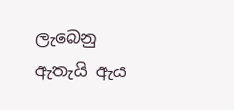ලැබෙනු ඇතැයි ඇය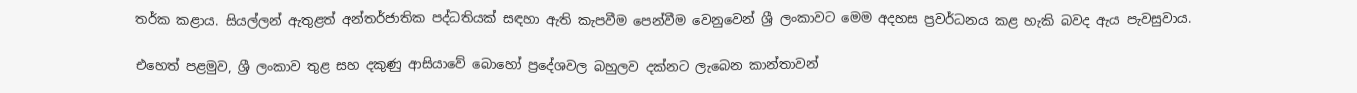තර්ක කළාය. සියල්ලන් ඇතුළත් අන්තර්ජාතික පද්ධතියක් සඳහා ඇති කැපවීම පෙන්වීම වෙනුවෙන් ශ්‍රී ලංකාවට මෙම අදහස ප්‍රවර්ධනය කළ හැකි බවද ඇය පැවසුවාය.

එහෙත් පළමුව, ශ්‍රී ලංකාව තුළ සහ දකුණු ආසියාවේ බොහෝ ප්‍රදේශවල බහුලව දක්නට ලැබෙන කාන්තාවන්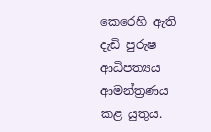කෙරෙහි ඇති දැඩි පුරුෂ ආධිපත්‍යය ආමන්ත්‍රණය කළ යුතුය.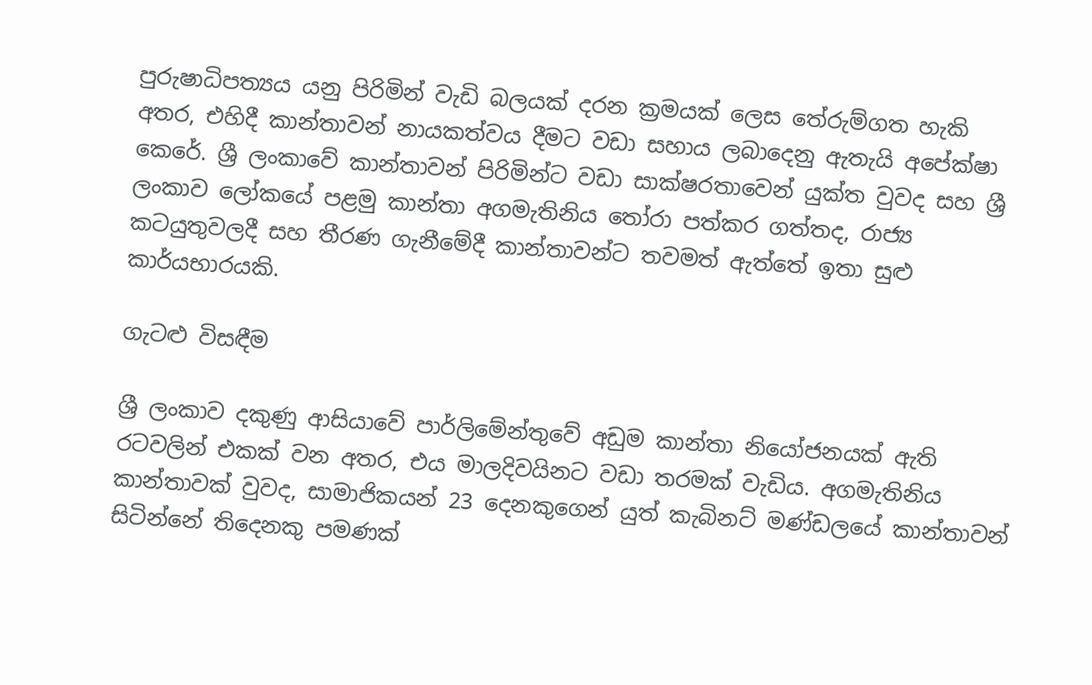පුරුෂාධිපත්‍යය යනු පිරිමින් වැඩි බලයක් දරන ක්‍රමයක් ලෙස තේරුම්ගත හැකි අතර, එහිදී කාන්තාවන් නායකත්වය දීමට වඩා සහාය ලබාදෙනු ඇතැයි අපේක්ෂා කෙරේ. ශ්‍රී ලංකාවේ කාන්තාවන් පිරිමින්ට වඩා සාක්ෂරතාවෙන් යුක්ත වුවද සහ ශ්‍රී ලංකාව ලෝකයේ පළමු කාන්තා අගමැතිනිය තෝරා පත්කර ගත්තද, රාජ්‍ය කටයුතුවලදී සහ තීරණ ගැනීමේදී කාන්තාවන්ට තවමත් ඇත්තේ ඉතා සුළු කාර්යභාරයකි.

ගැටළු විසඳීම

ශ්‍රී ලංකාව දකුණු ආසියාවේ පාර්ලිමේන්තුවේ අඩුම කාන්තා නියෝජනයක් ඇති රටවලින් එකක් වන අතර, එය මාලදිවයිනට වඩා තරමක් වැඩිය. අගමැතිනිය කාන්තාවක් වුවද, සාමාජිකයන් 23 දෙනකුගෙන් යුත් කැබිනට් මණ්ඩලයේ කාන්තාවන් සිටින්නේ තිදෙනකු පමණක්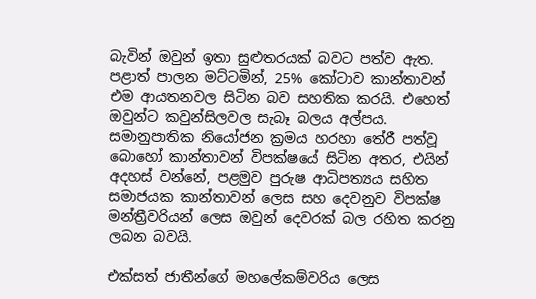බැවින් ඔවුන් ඉතා සුළුතරයක් බවට පත්ව ඇත. පළාත් පාලන මට්ටමින්, 25% කෝටාව කාන්තාවන් එම ආයතනවල සිටින බව සහතික කරයි. එහෙත් ඔවුන්ට කවුන්සිලවල සැබෑ බලය අල්පය. සමානුපාතික නියෝජන ක්‍රමය හරහා තේරී පත්වූ බොහෝ කාන්තාවන් විපක්ෂයේ සිටින අතර, එයින් අදහස් වන්නේ, පළමුව පුරුෂ ආධිපත්‍යය සහිත සමාජයක කාන්තාවන් ලෙස සහ දෙවනුව විපක්ෂ මන්ත්‍රීවරියන් ලෙස ඔවුන් දෙවරක් බල රහිත කරනු ලබන බවයි.

එක්සත් ජාතීන්ගේ මහලේකම්වරිය ලෙස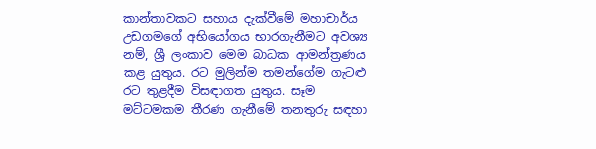කාන්තාවකට සහාය දැක්වීමේ මහාචාර්ය උඩගමගේ අභියෝගය භාරගැනීමට අවශ්‍ය නම්, ශ්‍රී ලංකාව මෙම බාධක ආමන්ත්‍රණය කළ යුතුය. රට මුලින්ම තමන්ගේම ගැටළු රට තුළදීම විසඳාගත යුතුය. සෑම මට්ටමකම තීරණ ගැනීමේ තනතුරු සඳහා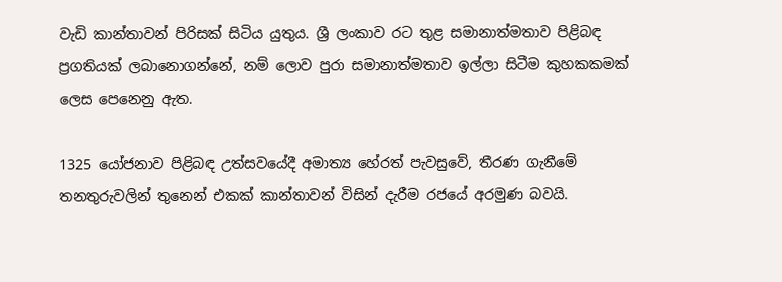වැඩි කාන්තාවන් පිරිසක් සිටිය යුතුය. ශ්‍රී ලංකාව රට තුළ සමානාත්මතාව පිළිබඳ ප්‍රගතියක් ලබානොගන්නේ, නම් ලොව පුරා සමානාත්මතාව ඉල්ලා සිටීම කුහකකමක් ලෙස පෙනෙනු ඇත.

1325 යෝජනාව පිළිබඳ උත්සවයේදී අමාත්‍ය හේරත් පැවසුවේ, තීරණ ගැනීමේ තනතුරුවලින් තුනෙන් එකක් කාන්තාවන් විසින් දැරීම රජයේ අරමුණ බවයි.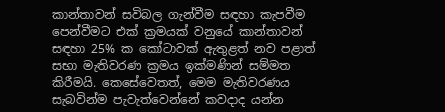කාන්තාවන් සවිබල ගැන්වීම සඳහා කැපවීම පෙන්වීමට එක් ක්‍රමයක් වනුයේ කාන්තාවන් සඳහා 25% ක කෝටාවක් ඇතුළත් නව පළාත් සභා මැතිවරණ ක්‍රමය ඉක්මණින් සම්මත කිරීමයි. කෙසේවෙතත්, මෙම මැතිවරණය සැබවින්ම පැවැත්වෙන්නේ කවදාද යන්න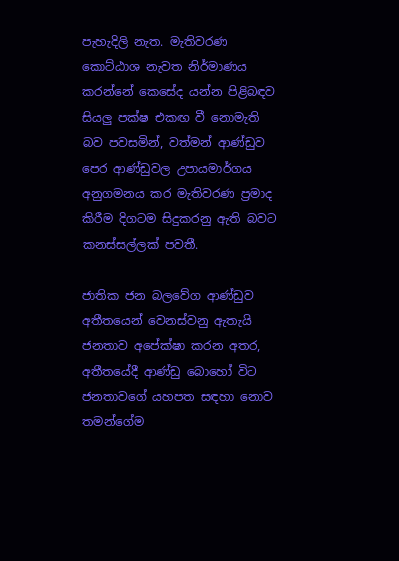පැහැදිලි නැත. මැතිවරණ කොට්ඨාශ නැවත නිර්මාණය කරන්නේ කෙසේද යන්න පිළිබඳව සියලු පක්ෂ එකඟ වී නොමැති බව පවසමින්, වත්මන් ආණ්ඩුව පෙර ආණ්ඩුවල උපායමාර්ගය අනුගමනය කර මැතිවරණ ප්‍රමාද කිරීම දිගටම සිදුකරනු ඇති බවට කනස්සල්ලක් පවතී.

ජාතික ජන බලවේග ආණ්ඩුව අතීතයෙන් වෙනස්වනු ඇතැයි ජනතාව අපේක්ෂා කරන අතර, අතීතයේදී ආණ්ඩු බොහෝ විට ජනතාවගේ යහපත සඳහා නොව තමන්ගේම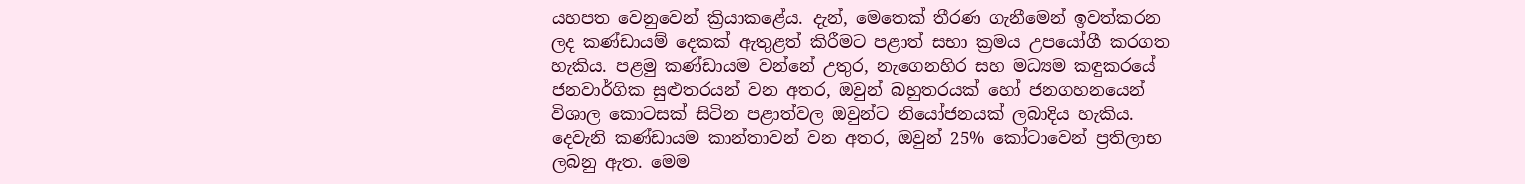යහපත වෙනුවෙන් ක්‍රියාකළේය. දැන්, මෙතෙක් තීරණ ගැනීමෙන් ඉවත්කරන ලද කණ්ඩායම් දෙකක් ඇතුළත් කිරීමට පළාත් සභා ක්‍රමය උපයෝගී කරගත හැකිය. පළමු කණ්ඩායම වන්නේ උතුර, නැගෙනහිර සහ මධ්‍යම කඳුකරයේ ජනවාර්ගික සුළුතරයන් වන අතර, ඔවුන් බහුතරයක් හෝ ජනගහනයෙන් විශාල කොටසක් සිටින පළාත්වල ඔවුන්ට නියෝජනයක් ලබාදිය හැකිය. දෙවැනි කණ්ඩායම කාන්තාවන් වන අතර, ඔවුන් 25% කෝටාවෙන් ප්‍රතිලාභ ලබනු ඇත. මෙම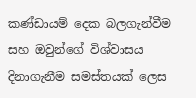කණ්ඩායම් දෙක බලගැන්වීම සහ ඔවුන්ගේ විශ්වාසය දිනාගැනීම සමස්තයක් ලෙස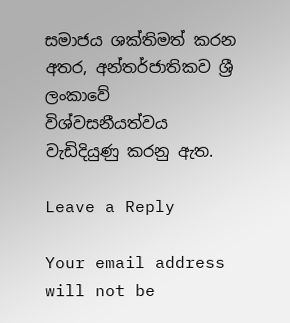සමාජය ශක්තිමත් කරන අතර, අන්තර්ජාතිකව ශ්‍රී ලංකාවේ විශ්වසනීයත්වය වැඩිදියුණු කරනු ඇත.

Leave a Reply

Your email address will not be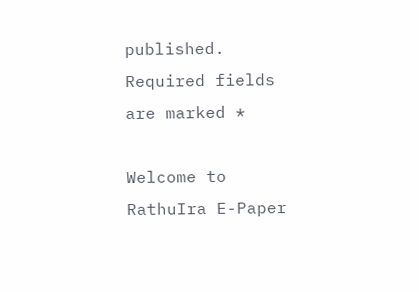published. Required fields are marked *

Welcome to RathuIra E-Paper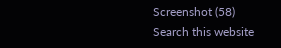Screenshot (58)
Search this website